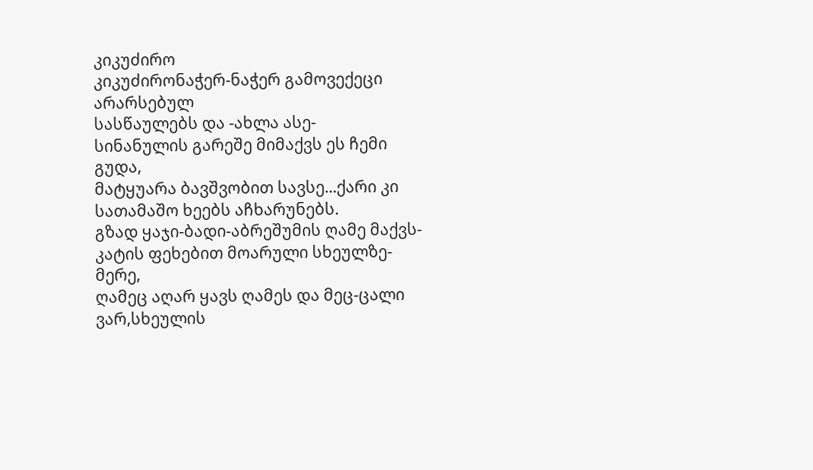კიკუძირო
კიკუძირონაჭერ-ნაჭერ გამოვექეცი არარსებულ
სასწაულებს და -ახლა ასე-
სინანულის გარეშე მიმაქვს ეს ჩემი გუდა,
მატყუარა ბავშვობით სავსე...ქარი კი
სათამაშო ხეებს აჩხარუნებს.
გზად ყაჯი-ბადი-აბრეშუმის ღამე მაქვს-
კატის ფეხებით მოარული სხეულზე-მერე,
ღამეც აღარ ყავს ღამეს და მეც-ცალი ვარ,სხეულის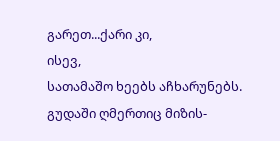გარეთ...ქარი კი,
ისევ,
სათამაშო ხეებს აჩხარუნებს.
გუდაში ღმერთიც მიზის-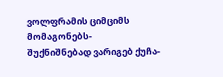ვოლფრამის ციმციმს
მომაგონებს-
შუქნიშნებად ვარიგებ ქუჩა-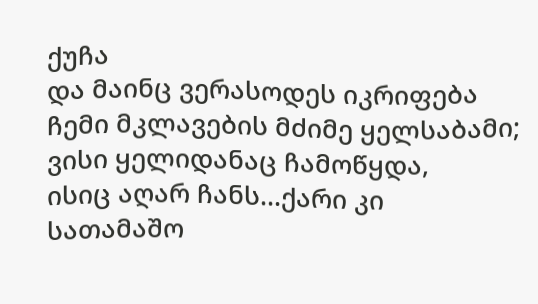ქუჩა
და მაინც ვერასოდეს იკრიფება
ჩემი მკლავების მძიმე ყელსაბამი;
ვისი ყელიდანაც ჩამოწყდა,
ისიც აღარ ჩანს...ქარი კი
სათამაშო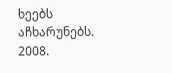ხეებს აჩხარუნებს.
2008.